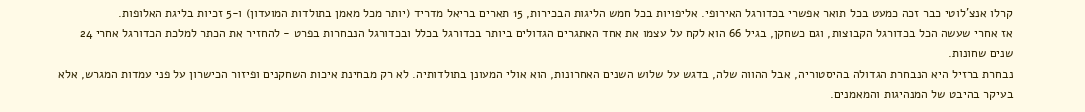קרלו אנצ'לוטי כבר זכה כמעט בכל תואר אפשרי בכדורגל האירופי. אליפויות בכל חמש הליגות הבכירות, 15 תארים בריאל מדריד (יותר מכל מאמן בתולדות המועדון) ו-5 זכיות בליגת האלופות.
אז אחרי שעשה הכל בכדורגל הקבוצות, וגם כשחקן, בגיל 66 הוא לקח על עצמו את אחד האתגרים הגדולים ביותר בכדורגל בכלל ובכדורגל הנבחרות בפרט - להחזיר את הכתר למלכת הכדורגל אחרי 24 שנים שחונות.
נבחרת ברזיל היא הנבחרת הגדולה בהיסטוריה, אבל ההווה שלה, בדגש על שלוש השנים האחרונות, הוא אולי המעונן בתולדותיה. לא רק מבחינת איכות השחקנים ופיזור הכישרון על פני עמדות המגרש, אלא בעיקר בהיבט של המנהיגות והמאמנים.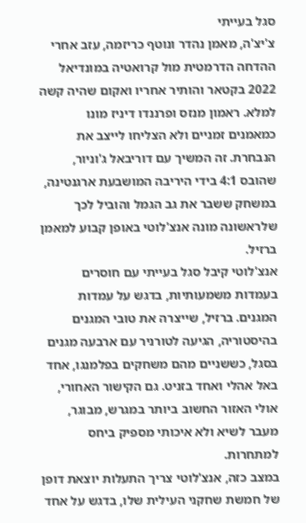סגל בעייתי
צ'יצ'ה, מאמן נהדר ונוטף כריזמה, עזב אחרי ההדחה הדרמטית מול קרואטיה במונדיאל 2022 בקטאר והותיר אחריו ואקום שהיה קשה למלא. ראמון מנזס ופרננדו דיניז מונו כמאמנים זמניים ולא הצליחו לייצב את הנבחרת. זה המשיך עם דוריבאל ג'וניור, שהובס 4:1 בידי היריבה המושבעת ארגנטינה, במשחק ששבר את גב הגמל והוביל לכך שלראשונה מונה אנצ'לוטי באופן קבוע למאמן ברזיל.
אנצ'לוטי קיבל סגל בעייתי עם חוסרים בעמדות משמעותיות, בדגש על עמדות המגנים. ברזיל, שייצרה את טובי המגנים בהיסטוריה, הגיעה לטורניר עם ארבעה מגנים בסגל, כששניים מהם משחקים בפלמנגו, אחד באל אהלי ואחד בזניט. גם הקישור האחורי, אולי האזור החשוב ביותר במגרש, מבוגר, מעבר לשיא ולא איכותי מספיק ביחס למתחרות.
במצב כזה, אנצ'לוטי צריך התעלות יוצאת דופן של חמשת שחקני העילית שלו, בדגש על אחד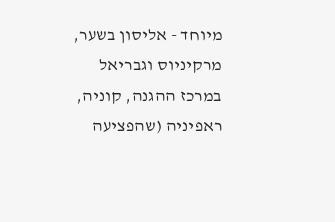מיוחד - אליסון בשער, מרקיניוס וגבריאל במרכז ההגנה, קוניה, ראפיניה (שהפציעה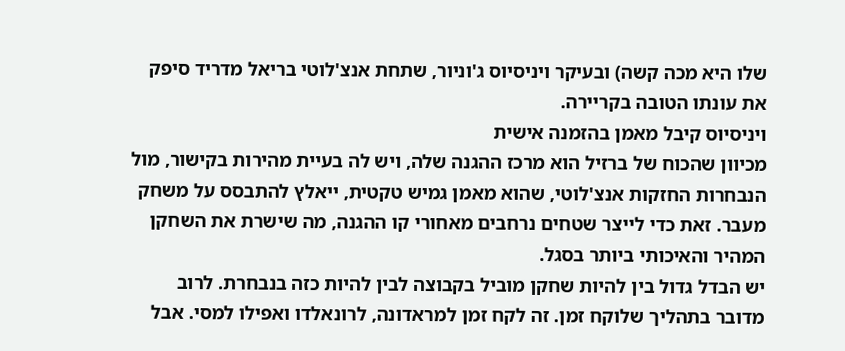שלו היא מכה קשה) ובעיקר ויניסיוס ג'וניור, שתחת אנצ'לוטי בריאל מדריד סיפק את עונתו הטובה בקריירה.
ויניסיוס קיבל מאמן בהזמנה אישית
מכיוון שהכוח של ברזיל הוא מרכז ההגנה שלה, ויש לה בעיית מהירות בקישור, מול הנבחרות החזקות אנצ'לוטי, שהוא מאמן גמיש טקטית, ייאלץ להתבסס על משחק מעבר. זאת כדי לייצר שטחים נרחבים מאחורי קו ההגנה, מה שישרת את השחקן המהיר והאיכותי ביותר בסגל.
יש הבדל גדול בין להיות שחקן מוביל בקבוצה לבין להיות כזה בנבחרת. לרוב מדובר בתהליך שלוקח זמן. זה לקח זמן למראדונה, לרונאלדו ואפילו למסי. אבל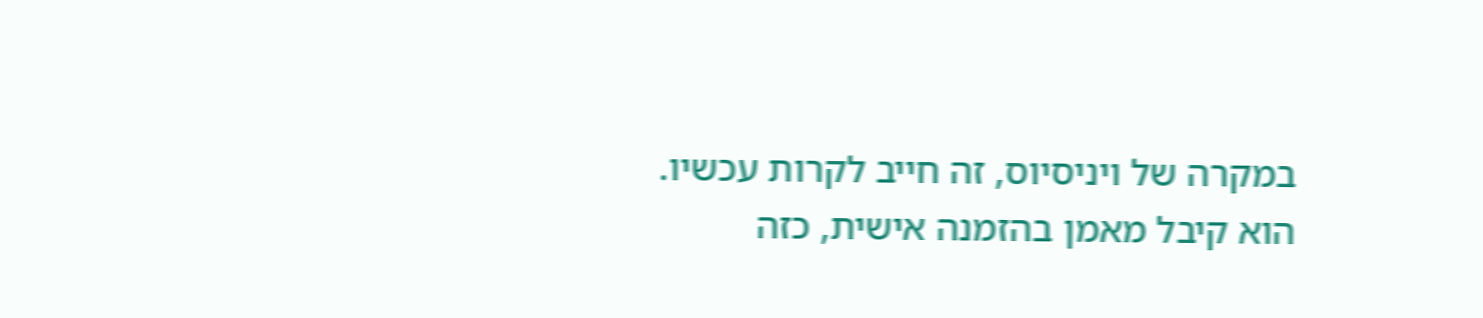במקרה של ויניסיוס, זה חייב לקרות עכשיו.
הוא קיבל מאמן בהזמנה אישית, כזה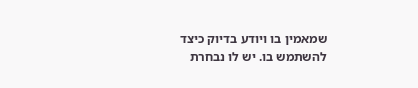שמאמין בו ויודע בדיוק כיצד להשתמש בו. יש לו נבחרת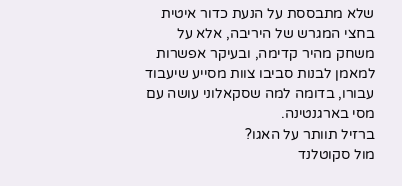שלא מתבססת על הנעת כדור איטית בחצי המגרש של היריבה, אלא על משחק מהיר קדימה, ובעיקר אפשרות למאמן לבנות סביבו צוות מסייע שיעבוד עבורו, בדומה למה שסקאלוני עושה עם מסי בארגנטינה.
ברזיל תוותר על האגו?
מול סקוטלנד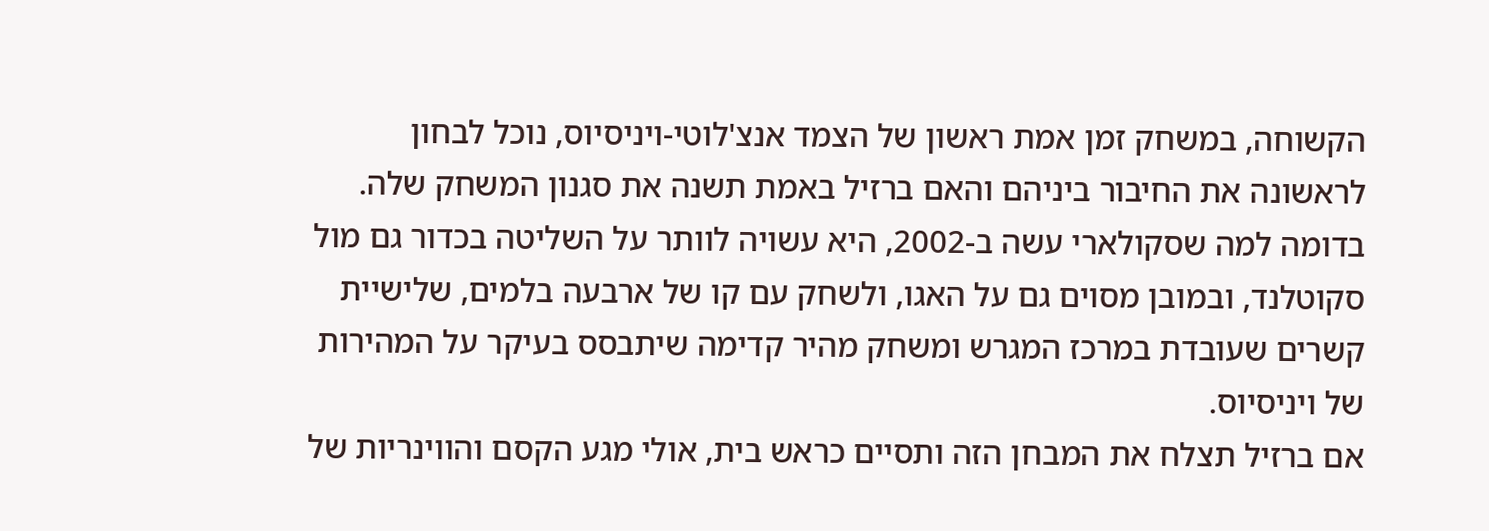הקשוחה, במשחק זמן אמת ראשון של הצמד אנצ'לוטי-ויניסיוס, נוכל לבחון לראשונה את החיבור ביניהם והאם ברזיל באמת תשנה את סגנון המשחק שלה. בדומה למה שסקולארי עשה ב-2002, היא עשויה לוותר על השליטה בכדור גם מול סקוטלנד, ובמובן מסוים גם על האגו, ולשחק עם קו של ארבעה בלמים, שלישיית קשרים שעובדת במרכז המגרש ומשחק מהיר קדימה שיתבסס בעיקר על המהירות של ויניסיוס.
אם ברזיל תצלח את המבחן הזה ותסיים כראש בית, אולי מגע הקסם והווינריות של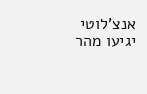אנצ'לוטי יגיעו מהר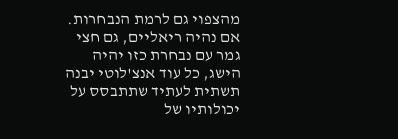מהצפוי גם לרמת הנבחרות. אם נהיה ריאליים, גם חצי גמר עם נבחרת כזו יהיה הישג, כל עוד אנצ'לוטי יבנה תשתית לעתיד שתתבסס על יכולותיו של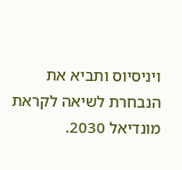ויניסיוס ותביא את הנבחרת לשיאה לקראת מונדיאל 2030.